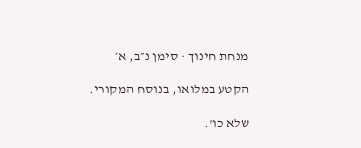מנחת חינוך · סימן נ״ב, א׳

הקטע במלואו, בנוסח המקורי.

שלא כו'.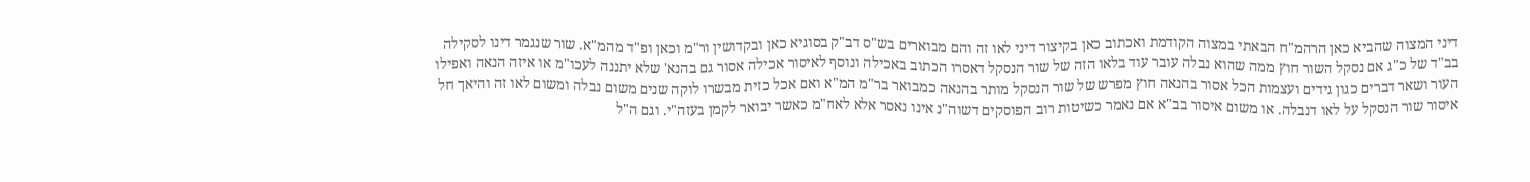דיני המצוה שהביא כאן הרהמ"ח הבאתי במצוה הקודמת ואכתוב כאן בקיצור דיני לאו זה והם מבוארים בש"ס דב"ק בסוגיא כאן ובקדושין ור"מ וכאן ופ"ד מהמ"א. שור שנגמר דינו לסקילה בב"ד של כ"ג אם נסקל השור חוץ ממה שהוא נבלה עובר עוד בלאו הזה של שור הנסקל דאסרו הכתוב באכילה ונוסף לאיסור אכילה אסור גם בהנא' שלא יתננה לעכו"מ או איזה הנאה ואפילו העור ושאר דברים כגון גידים ועצמות הכל אסור בהנאה חוץ מפרש של שור הנסקל מותר בהנאה כמבואר בר"מ המ"א ואם אכל כזית מבשרו לוקה שנים משום נבלה ומשום לאו זה והיאך חל איסור שור הנסקל על לאו דנבלה. או משום איסור בב"א אם נאמר כשיטות רוב הפוסקים דשוה"נ אינו נאסר אלא לאח"מ כאשר יבואר לקמן בעזה"י. וגם ה"ל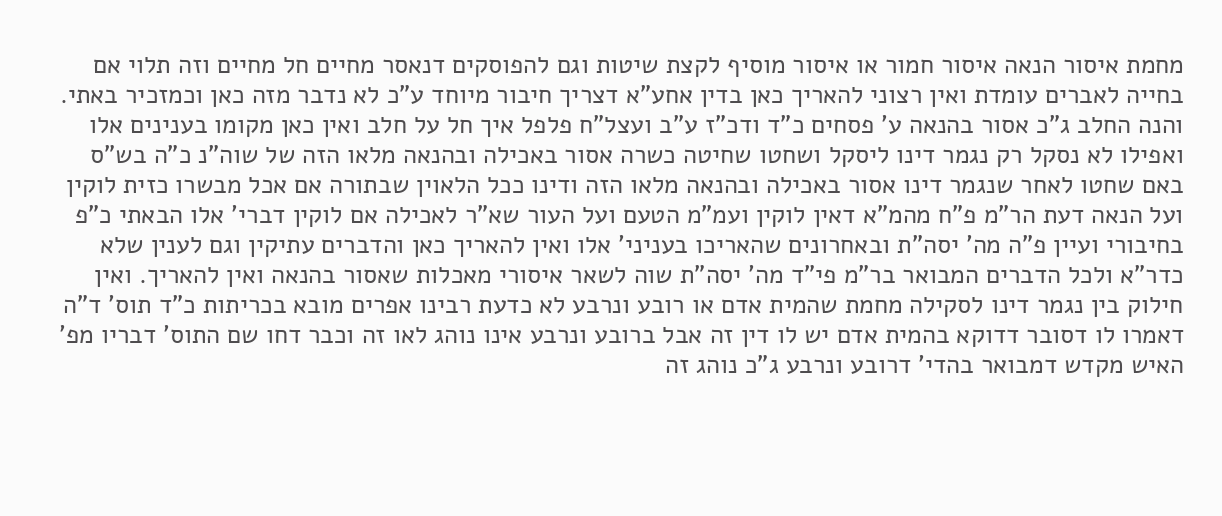מחמת איסור הנאה איסור חמור או איסור מוסיף לקצת שיטות וגם להפוסקים דנאסר מחיים חל מחיים וזה תלוי אם בחייה לאברים עומדת ואין רצוני להאריך כאן בדין אחע"א דצריך חיבור מיוחד ע"כ לא נדבר מזה כאן וכמזכיר באתי. והנה החלב ג"כ אסור בהנאה ע' פסחים כ"ד ודכ"ז ע"ב ועצל"ח פלפל איך חל על חלב ואין כאן מקומו בענינים אלו ואפילו לא נסקל רק נגמר דינו ליסקל ושחטו שחיטה כשרה אסור באכילה ובהנאה מלאו הזה של שוה"נ כ"ה בש"ס באם שחטו לאחר שנגמר דינו אסור באכילה ובהנאה מלאו הזה ודינו ככל הלאוין שבתורה אם אכל מבשרו כזית לוקין ועל הנאה דעת הר"מ פ"ח מהמ"א דאין לוקין ועמ"מ הטעם ועל העור שא"ר לאכילה אם לוקין דברי' אלו הבאתי כ"פ בחיבורי ועיין פ"ה מה' יסה"ת ובאחרונים שהאריכו בעניני' אלו ואין להאריך כאן והדברים עתיקין וגם לענין שלא כדר"א ולכל הדברים המבואר בר"מ פי"ד מה' יסה"ת שוה לשאר איסורי מאכלות שאסור בהנאה ואין להאריך. ואין חילוק בין נגמר דינו לסקילה מחמת שהמית אדם או רובע ונרבע לא כדעת רבינו אפרים מובא בכריתות כ"ד תוס' ד"ה דאמרו לו דסובר דדוקא בהמית אדם יש לו דין זה אבל ברובע ונרבע אינו נוהג לאו זה וכבר דחו שם התוס' דבריו מפ' האיש מקדש דמבואר בהדי' דרובע ונרבע ג"כ נוהג זה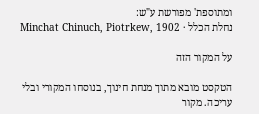ומתוספת' מפורשת ע"ש:
נחלת הכלל · Minchat Chinuch, Piotrkew, 1902

על המקור הזה

הטקסט מובא מתוך מנחת חינוך, בנוסחו המקורי ובלי עריכה. מקור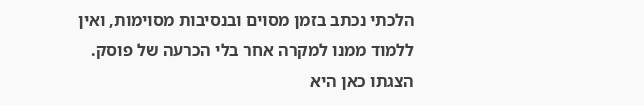הלכתי נכתב בזמן מסוים ובנסיבות מסוימות, ואין ללמוד ממנו למקרה אחר בלי הכרעה של פוסק. הצגתו כאן היא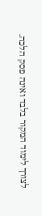לצורך לימוד המקור בלבד ואינה פסק הלכה.